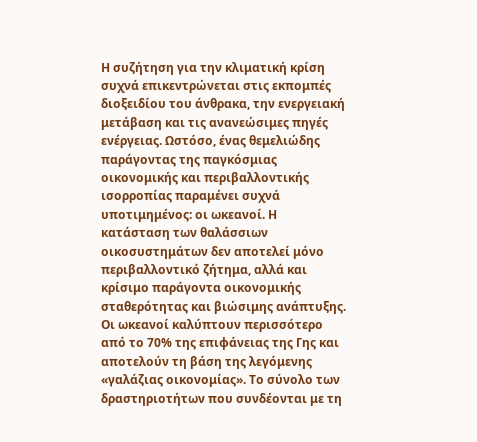Η συζήτηση για την κλιματική κρίση συχνά επικεντρώνεται στις εκπομπές διοξειδίου του άνθρακα, την ενεργειακή μετάβαση και τις ανανεώσιμες πηγές ενέργειας. Ωστόσο, ένας θεμελιώδης παράγοντας της παγκόσμιας οικονομικής και περιβαλλοντικής ισορροπίας παραμένει συχνά υποτιμημένος: οι ωκεανοί. Η κατάσταση των θαλάσσιων οικοσυστημάτων δεν αποτελεί μόνο περιβαλλοντικό ζήτημα, αλλά και κρίσιμο παράγοντα οικονομικής σταθερότητας και βιώσιμης ανάπτυξης.
Οι ωκεανοί καλύπτουν περισσότερο από το 70% της επιφάνειας της Γης και αποτελούν τη βάση της λεγόμενης «γαλάζιας οικονομίας». Το σύνολο των δραστηριοτήτων που συνδέονται με τη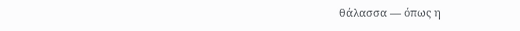θάλασσα — όπως η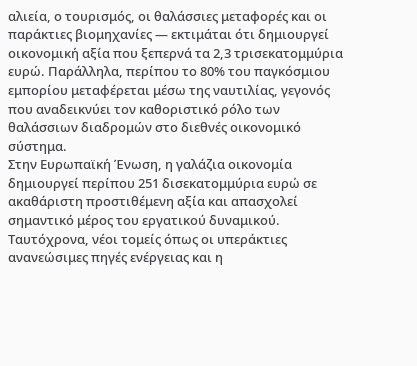αλιεία, ο τουρισμός, οι θαλάσσιες μεταφορές και οι παράκτιες βιομηχανίες — εκτιμάται ότι δημιουργεί οικονομική αξία που ξεπερνά τα 2,3 τρισεκατομμύρια ευρώ. Παράλληλα, περίπου το 80% του παγκόσμιου εμπορίου μεταφέρεται μέσω της ναυτιλίας, γεγονός που αναδεικνύει τον καθοριστικό ρόλο των θαλάσσιων διαδρομών στο διεθνές οικονομικό σύστημα.
Στην Ευρωπαϊκή Ένωση, η γαλάζια οικονομία δημιουργεί περίπου 251 δισεκατομμύρια ευρώ σε ακαθάριστη προστιθέμενη αξία και απασχολεί σημαντικό μέρος του εργατικού δυναμικού. Ταυτόχρονα, νέοι τομείς όπως οι υπεράκτιες ανανεώσιμες πηγές ενέργειας και η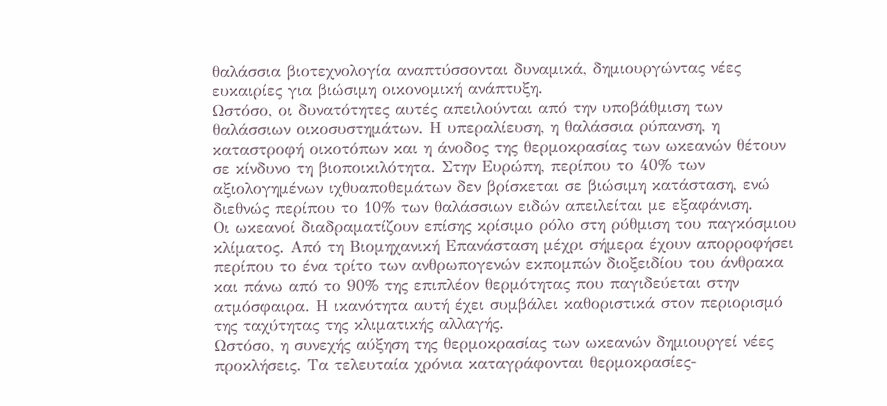θαλάσσια βιοτεχνολογία αναπτύσσονται δυναμικά, δημιουργώντας νέες ευκαιρίες για βιώσιμη οικονομική ανάπτυξη.
Ωστόσο, οι δυνατότητες αυτές απειλούνται από την υποβάθμιση των θαλάσσιων οικοσυστημάτων. Η υπεραλίευση, η θαλάσσια ρύπανση, η καταστροφή οικοτόπων και η άνοδος της θερμοκρασίας των ωκεανών θέτουν σε κίνδυνο τη βιοποικιλότητα. Στην Ευρώπη, περίπου το 40% των αξιολογημένων ιχθυαποθεμάτων δεν βρίσκεται σε βιώσιμη κατάσταση, ενώ διεθνώς περίπου το 10% των θαλάσσιων ειδών απειλείται με εξαφάνιση.
Οι ωκεανοί διαδραματίζουν επίσης κρίσιμο ρόλο στη ρύθμιση του παγκόσμιου κλίματος. Από τη Βιομηχανική Επανάσταση μέχρι σήμερα έχουν απορροφήσει περίπου το ένα τρίτο των ανθρωπογενών εκπομπών διοξειδίου του άνθρακα και πάνω από το 90% της επιπλέον θερμότητας που παγιδεύεται στην ατμόσφαιρα. Η ικανότητα αυτή έχει συμβάλει καθοριστικά στον περιορισμό της ταχύτητας της κλιματικής αλλαγής.
Ωστόσο, η συνεχής αύξηση της θερμοκρασίας των ωκεανών δημιουργεί νέες προκλήσεις. Τα τελευταία χρόνια καταγράφονται θερμοκρασίες-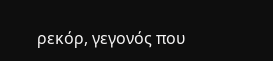ρεκόρ, γεγονός που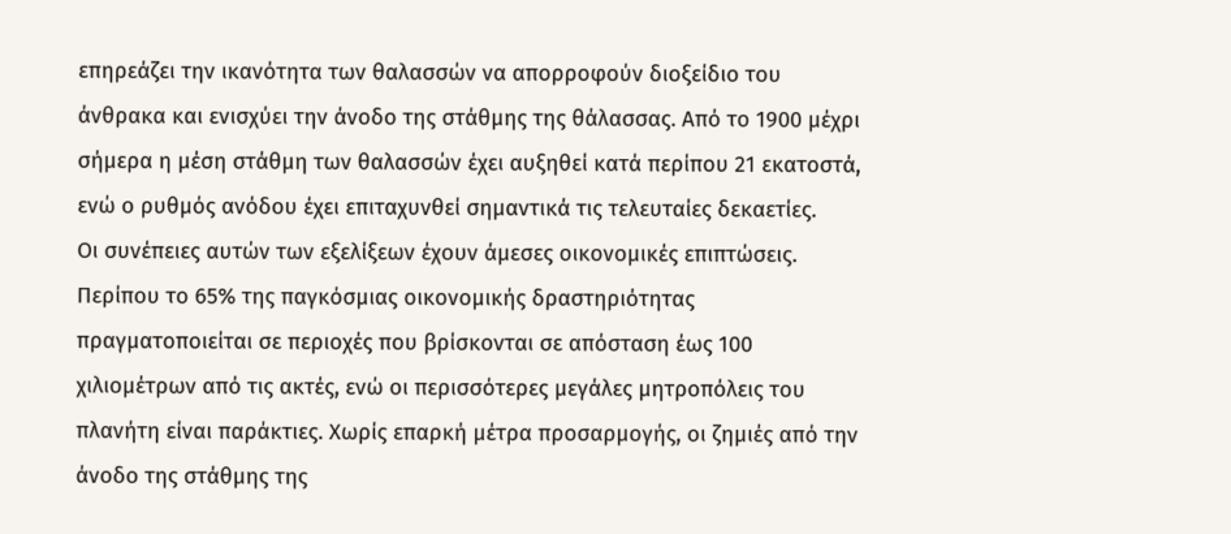επηρεάζει την ικανότητα των θαλασσών να απορροφούν διοξείδιο του άνθρακα και ενισχύει την άνοδο της στάθμης της θάλασσας. Από το 1900 μέχρι σήμερα η μέση στάθμη των θαλασσών έχει αυξηθεί κατά περίπου 21 εκατοστά, ενώ ο ρυθμός ανόδου έχει επιταχυνθεί σημαντικά τις τελευταίες δεκαετίες.
Οι συνέπειες αυτών των εξελίξεων έχουν άμεσες οικονομικές επιπτώσεις. Περίπου το 65% της παγκόσμιας οικονομικής δραστηριότητας πραγματοποιείται σε περιοχές που βρίσκονται σε απόσταση έως 100 χιλιομέτρων από τις ακτές, ενώ οι περισσότερες μεγάλες μητροπόλεις του πλανήτη είναι παράκτιες. Χωρίς επαρκή μέτρα προσαρμογής, οι ζημιές από την άνοδο της στάθμης της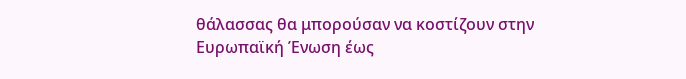θάλασσας θα μπορούσαν να κοστίζουν στην Ευρωπαϊκή Ένωση έως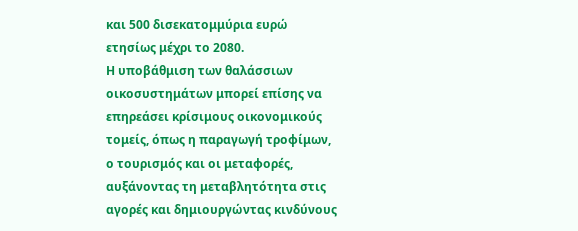και 500 δισεκατομμύρια ευρώ ετησίως μέχρι το 2080.
Η υποβάθμιση των θαλάσσιων οικοσυστημάτων μπορεί επίσης να επηρεάσει κρίσιμους οικονομικούς τομείς, όπως η παραγωγή τροφίμων, ο τουρισμός και οι μεταφορές, αυξάνοντας τη μεταβλητότητα στις αγορές και δημιουργώντας κινδύνους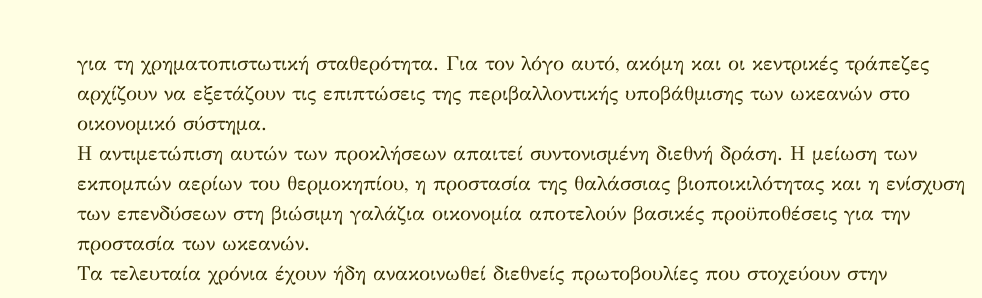για τη χρηματοπιστωτική σταθερότητα. Για τον λόγο αυτό, ακόμη και οι κεντρικές τράπεζες αρχίζουν να εξετάζουν τις επιπτώσεις της περιβαλλοντικής υποβάθμισης των ωκεανών στο οικονομικό σύστημα.
Η αντιμετώπιση αυτών των προκλήσεων απαιτεί συντονισμένη διεθνή δράση. Η μείωση των εκπομπών αερίων του θερμοκηπίου, η προστασία της θαλάσσιας βιοποικιλότητας και η ενίσχυση των επενδύσεων στη βιώσιμη γαλάζια οικονομία αποτελούν βασικές προϋποθέσεις για την προστασία των ωκεανών.
Τα τελευταία χρόνια έχουν ήδη ανακοινωθεί διεθνείς πρωτοβουλίες που στοχεύουν στην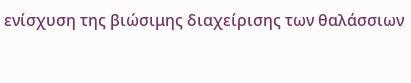ενίσχυση της βιώσιμης διαχείρισης των θαλάσσιων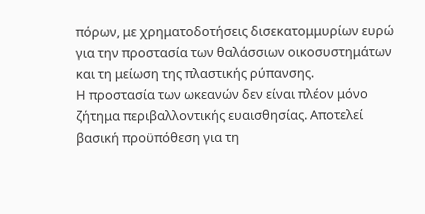πόρων, με χρηματοδοτήσεις δισεκατομμυρίων ευρώ για την προστασία των θαλάσσιων οικοσυστημάτων και τη μείωση της πλαστικής ρύπανσης.
Η προστασία των ωκεανών δεν είναι πλέον μόνο ζήτημα περιβαλλοντικής ευαισθησίας. Αποτελεί βασική προϋπόθεση για τη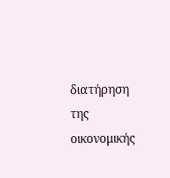διατήρηση της οικονομικής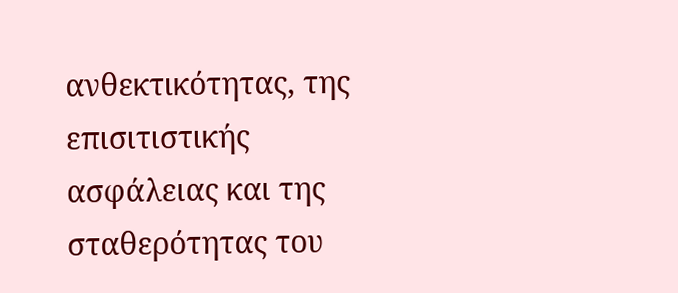ανθεκτικότητας, της επισιτιστικής ασφάλειας και της σταθερότητας του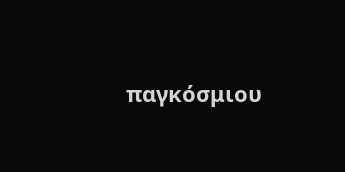παγκόσμιου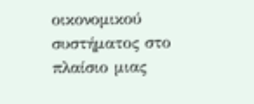οικονομικού συστήματος στο πλαίσιο μιας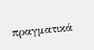πραγματικά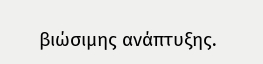βιώσιμης ανάπτυξης.